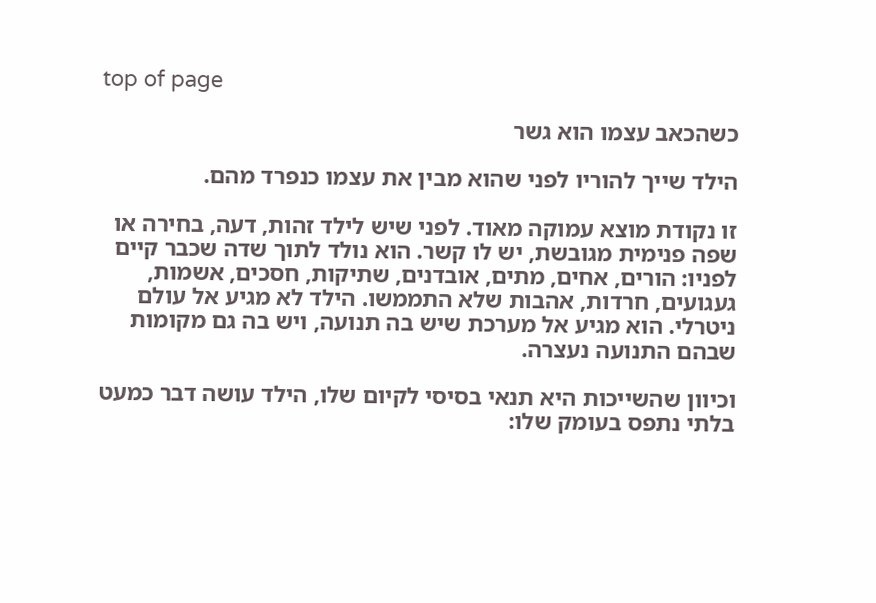top of page

כשהכאב עצמו הוא גשר

הילד שייך להוריו לפני שהוא מבין את עצמו כנפרד מהם.

זו נקודת מוצא עמוקה מאוד. לפני שיש לילד זהות, דעה, בחירה או שפה פנימית מגובשת, יש לו קשר. הוא נולד לתוך שדה שכבר קיים לפניו: הורים, אחים, מתים, אובדנים, שתיקות, חסכים, אשמות, געגועים, חרדות, אהבות שלא התממשו. הילד לא מגיע אל עולם ניטרלי. הוא מגיע אל מערכת שיש בה תנועה, ויש בה גם מקומות שבהם התנועה נעצרה.

וכיוון שהשייכות היא תנאי בסיסי לקיום שלו, הילד עושה דבר כמעט בלתי נתפס בעומק שלו: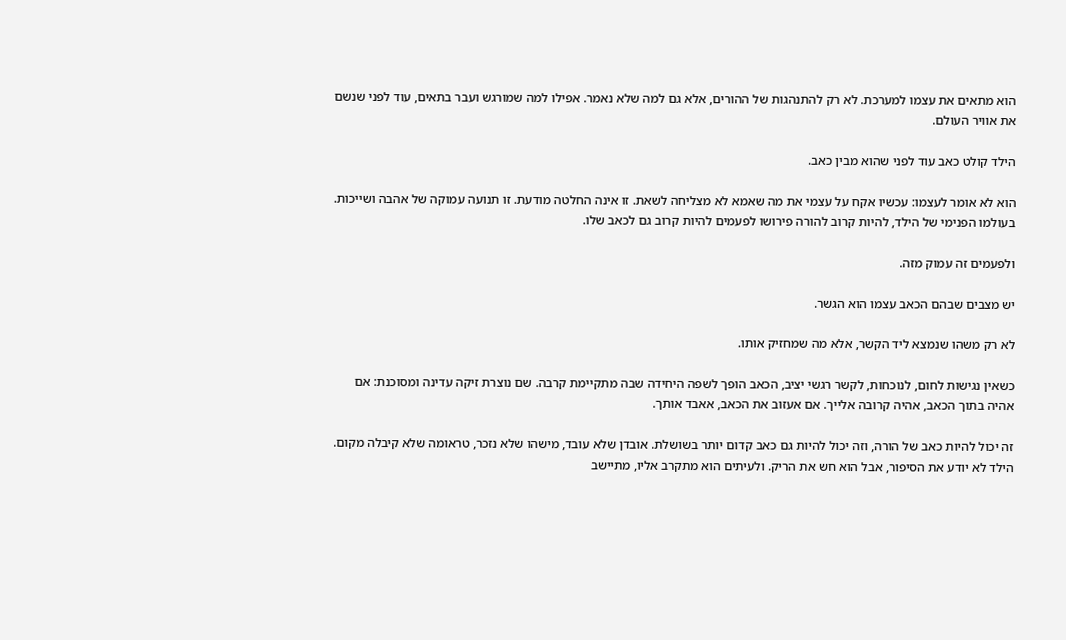הוא מתאים את עצמו למערכת. לא רק להתנהגות של ההורים, אלא גם למה שלא נאמר. אפילו למה שמורגש ועבר בתאים, עוד לפני שנשם את אוויר העולם.

הילד קולט כאב עוד לפני שהוא מבין כאב.

הוא לא אומר לעצמו: עכשיו אקח על עצמי את מה שאמא לא מצליחה לשאת. זו אינה החלטה מודעת. זו תנועה עמוקה של אהבה ושייכות. בעולמו הפנימי של הילד, להיות קרוב להורה פירושו לפעמים להיות קרוב גם לכאב שלו.

ולפעמים זה עמוק מזה.

יש מצבים שבהם הכאב עצמו הוא הגשר.

לא רק משהו שנמצא ליד הקשר, אלא מה שמחזיק אותו.

כשאין נגישות לחום, לנוכחות, לקשר רגשי יציב, הכאב הופך לשפה היחידה שבה מתקיימת קרבה. שם נוצרת זיקה עדינה ומסוכנת: אם אהיה בתוך הכאב, אהיה קרובה אלייך. אם אעזוב את הכאב, אאבד אותך.

זה יכול להיות כאב של הורה, וזה יכול להיות גם כאב קדום יותר בשושלת. אובדן שלא עובד, מישהו שלא נזכר, טראומה שלא קיבלה מקום. הילד לא יודע את הסיפור, אבל הוא חש את הריק. ולעיתים הוא מתקרב אליו, מתיישב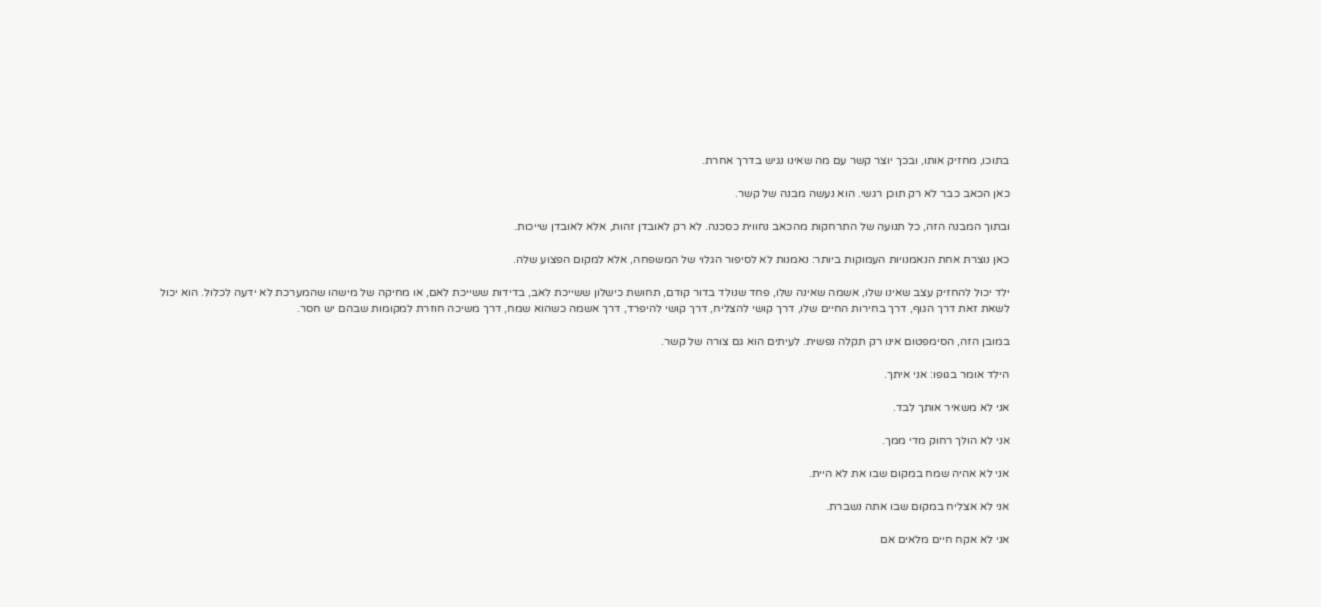בתוכו, מחזיק אותו, ובכך יוצר קשר עם מה שאינו נגיש בדרך אחרת.

כאן הכאב כבר לא רק תוכן רגשי. הוא נעשה מבנה של קשר.

ובתוך המבנה הזה, כל תנועה של התרחקות מהכאב נחווית כסכנה. לא רק לאובדן זהות, אלא לאובדן שייכות.

כאן נוצרת אחת הנאמנויות העמוקות ביותר: נאמנות לא לסיפור הגלוי של המשפחה, אלא למקום הפצוע שלה.

ילד יכול להחזיק עצב שאינו שלו, אשמה שאינה שלו, פחד שנולד בדור קודם, תחושת כישלון ששייכת לאב, בדידות ששייכת לאם, או מחיקה של מישהו שהמערכת לא ידעה לכלול. הוא יכול לשאת זאת דרך הגוף, דרך בחירות החיים שלו, דרך קושי להצליח, דרך קושי להיפרד, דרך אשמה כשהוא שמח, דרך משיכה חוזרת למקומות שבהם יש חסר.

במובן הזה, הסימפטום אינו רק תקלה נפשית. לעיתים הוא גם צורה של קשר.

הילד אומר בגופו: אני איתך.

אני לא משאיר אותך לבד.

אני לא הולך רחוק מדי ממך.

אני לא אהיה שמח במקום שבו את לא היית.

אני לא אצליח במקום שבו אתה נשברת.

אני לא אקח חיים מלאים אם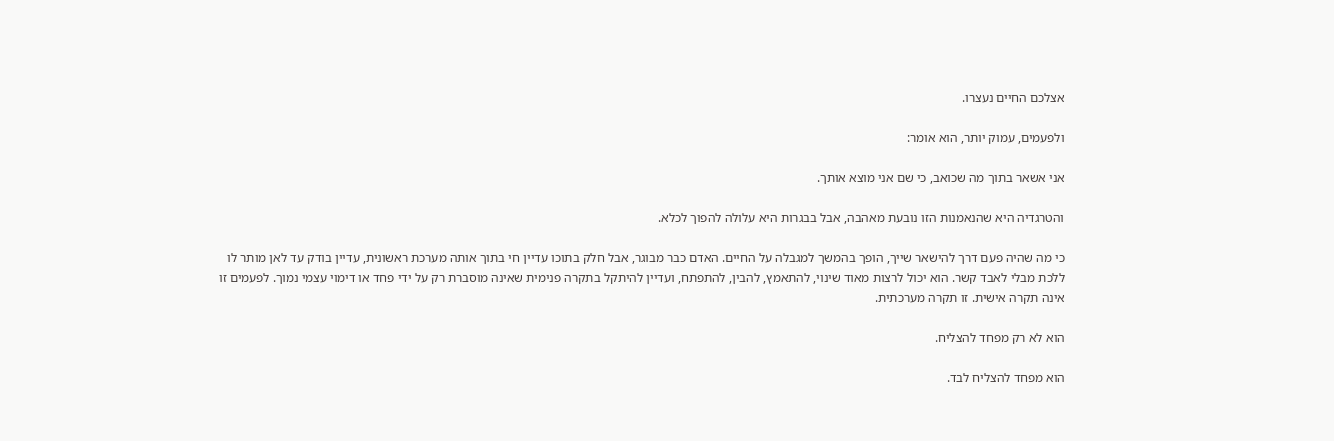אצלכם החיים נעצרו.

ולפעמים, עמוק יותר, הוא אומר:

אני אשאר בתוך מה שכואב, כי שם אני מוצא אותך.

והטרגדיה היא שהנאמנות הזו נובעת מאהבה, אבל בבגרות היא עלולה להפוך לכלא.

כי מה שהיה פעם דרך להישאר שייך, הופך בהמשך למגבלה על החיים. האדם כבר מבוגר, אבל חלק בתוכו עדיין חי בתוך אותה מערכת ראשונית, עדיין בודק עד לאן מותר לו ללכת מבלי לאבד קשר. הוא יכול לרצות מאוד שינוי, להתאמץ, להבין, להתפתח, ועדיין להיתקל בתקרה פנימית שאינה מוסברת רק על ידי פחד או דימוי עצמי נמוך. לפעמים זו אינה תקרה אישית. זו תקרה מערכתית.

הוא לא רק מפחד להצליח.

הוא מפחד להצליח לבד.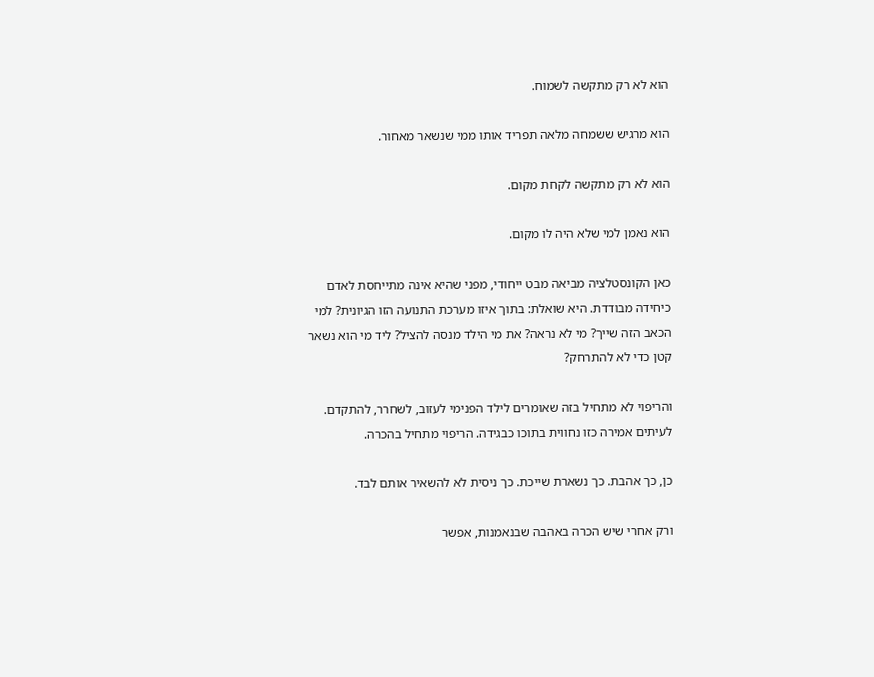הוא לא רק מתקשה לשמוח.

הוא מרגיש ששמחה מלאה תפריד אותו ממי שנשאר מאחור.

הוא לא רק מתקשה לקחת מקום.

הוא נאמן למי שלא היה לו מקום.

כאן הקונסטלציה מביאה מבט ייחודי, מפני שהיא אינה מתייחסת לאדם כיחידה מבודדת. היא שואלת: בתוך איזו מערכת התנועה הזו הגיונית? למי הכאב הזה שייך? מי לא נראה? את מי הילד מנסה להציל? ליד מי הוא נשאר קטן כדי לא להתרחק?

והריפוי לא מתחיל בזה שאומרים לילד הפנימי לעזוב, לשחרר, להתקדם. לעיתים אמירה כזו נחווית בתוכו כבגידה. הריפוי מתחיל בהכרה.

כן, כך אהבת. כך נשארת שייכת. כך ניסית לא להשאיר אותם לבד.

ורק אחרי שיש הכרה באהבה שבנאמנות, אפשר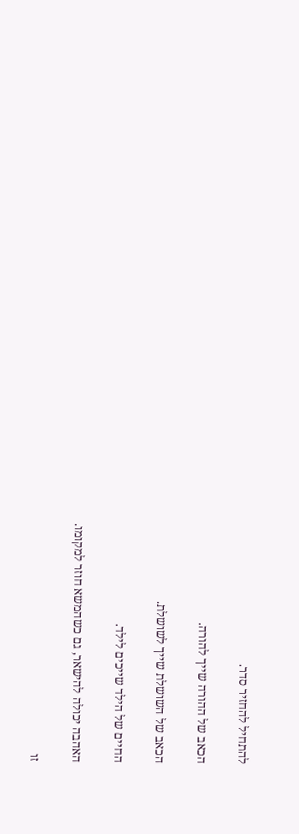להתחיל להחזיר סדר.

הכאב של ההורה שייך להורה.

הכאב של השושלת שייך לשושלת.

החיים של הילד שייכים לילד.

האהבה יכולה להישאר, גם כשהמשא חוזר למקומו.

זו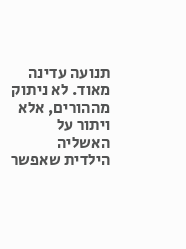תנועה עדינה מאוד. לא ניתוק מההורים, אלא ויתור על האשליה הילדית שאפשר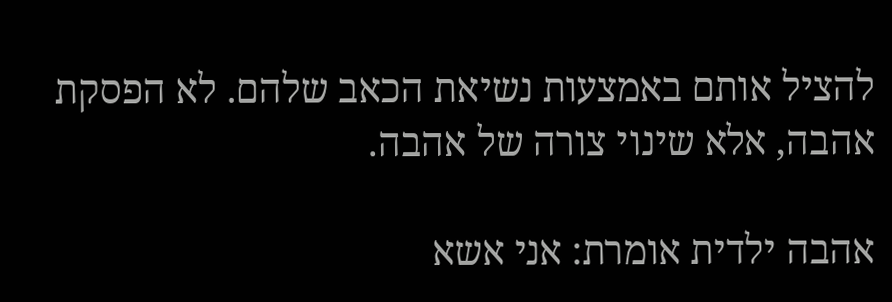להציל אותם באמצעות נשיאת הכאב שלהם. לא הפסקת אהבה, אלא שינוי צורה של אהבה.

אהבה ילדית אומרת: אני אשא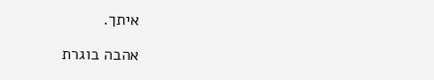איתך.

אהבה בוגרת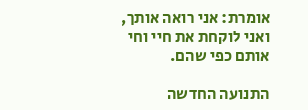אומרת: אני רואה אותך, ואני לוקחת את חיי וחי אותם כפי שהם.

התנועה החדשה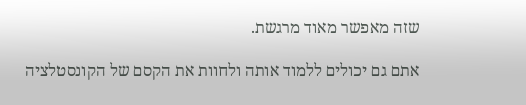שזה מאפשר מאוד מרגשת.

אתם גם יכולים ללמוד אותה ולחוות את הקסם של הקונסטלציה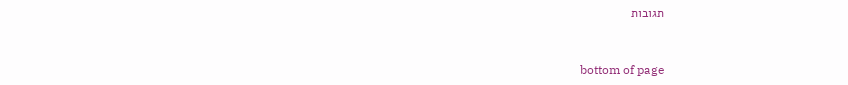תגובות


bottom of page